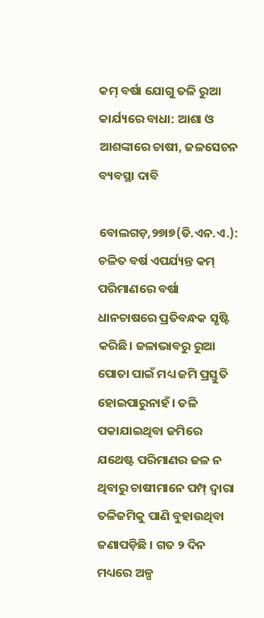କମ୍‌ ବର୍ଷା ଯୋଗୁ ତଳି ରୁଆ କାର୍ଯ୍ୟରେ ବାଧା: ଆଶା ଓ ଆଶଙ୍କାରେ ଚାଷୀ, ଜଳସେଚନ ବ୍ୟବସ୍ଥା ଦାବି

ବୋଲଗଡ଼,୨୭ା୭(ଡି.ଏନ.ଏ.): ଚଳିତ ବର୍ଷ ଏପର୍ଯ୍ୟନ୍ତ କମ୍‌ ପରିମାଣରେ ବର୍ଷା ଧାନଚାଷରେ ପ୍ରତିବନ୍ଧକ ସୃଷ୍ଟି କରିଛି। ଜଳାଭାବରୁ ରୁଆ ପୋତା ପାଇଁ ମଧ୍ୟ ଜମି ପ୍ରସ୍ତୁତି ହୋଇପାରୁନାହଁ। ତଳି ପକାଯାଇଥିବା ଜମିରେ ଯଥେଷ୍ଟ ପରିମାଣର ଜଳ ନ ଥିବାରୁ ଚାଷୀମାନେ ପମ୍ପ୍‌ ଦ୍ୱାରା ତଳିଜମିକୁ ପାଣି ବୁହାଉଥିବା ଜଣାପଡ଼ିଛି । ଗତ ୨ ଦିନ ମଧ୍ୟରେ ଅଳ୍ପ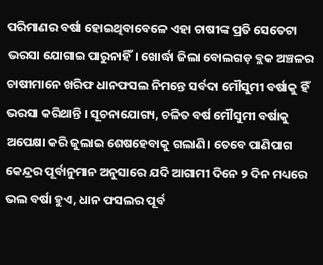ପରିମାଣର ବର୍ଷା ହୋଇଥିବାବେଳେ ଏହା ଚାଷୀଙ୍କ ପ୍ରତି ସେତେଟା ଭରସା ଯୋଗାଇ ପାରୁନାହିଁ। ଖୋର୍ଦ୍ଧା ଜିଲା ବୋଲଗଡ଼ ବ୍ଲକ ଅଞ୍ଚଳର ଚାଷୀମାନେ ଖରିଫ ଧାନଫସଲ ନିମନ୍ତେ ସର୍ବଦା ମୌସୁମୀ ବର୍ଷାକୁ ହିଁ ଭରସା କରିଥାନ୍ତି । ସୂଚନାଯୋଗ୍ୟ, ଚଳିତ ବର୍ଷ ମୌସୁମୀ ବର୍ଷାକୁ ଅପେକ୍ଷା କରି ଜୁଲାଇ ଶେଷହେବାକୁ ଗଲାଣି। ତେବେ ପାଣିପାଗ କେନ୍ଦ୍ରର ପୂର୍ବାନୁମାନ ଅନୁସାରେ ଯଦି ଆଗାମୀ ଦିନେ ୨ ଦିନ ମଧ୍ୟରେ ଭଲ ବର୍ଷା ହୁଏ, ଧାନ ଫସଲର ପୂର୍ବ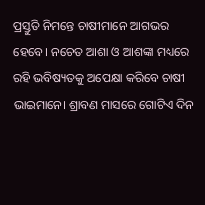ପ୍ରସ୍ତୁତି ନିମନ୍ତେ ଚାଷୀମାନେ ଆଗଭର ହେବେ। ନଚେତ ଆଶା ଓ ଆଶଙ୍କା ମଧ୍ୟରେ ରହି ଭବିଷ୍ୟତକୁ ଅପେକ୍ଷା କରିବେ ଚାଷୀ ଭାଇମାନେ। ଶ୍ରାବଣ ମାସରେ ଗୋଟିଏ ଦିନ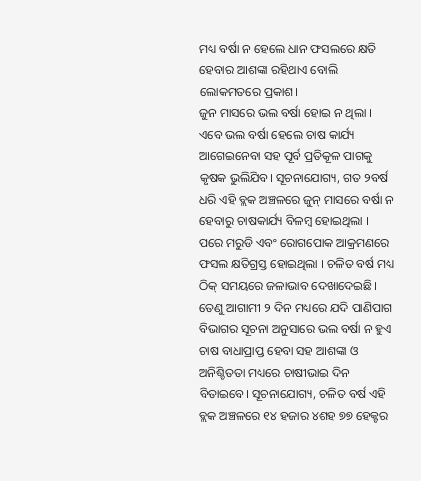ମଧ୍ୟ ବର୍ଷା ନ ହେଲେ ଧାନ ଫସଲରେ କ୍ଷତି ହେବାର ଆଶଙ୍କା ରହିଥାଏ ବୋଲି ଲୋକମତରେ ପ୍ରକାଶ।
ଜୁନ ମାସରେ ଭଲ ବର୍ଷା ହୋଇ ନ ଥିଲା । ଏବେ ଭଲ ବର୍ଷା ହେଲେ ଚାଷ କାର୍ଯ୍ୟ ଆଗେଇନେବା ସହ ପୂର୍ବ ପ୍ରତିକୂଳ ପାଗକୁ କୃଷକ ଭୁଲିଯିବ। ସୂଚନାଯୋଗ୍ୟ, ଗତ ୨ବର୍ଷ ଧରି ଏହି ବ୍ଲକ ଅଞ୍ଚଳରେ ଜୁନ୍‌ ମାସରେ ବର୍ଷା ନ ହେବାରୁ ଚାଷକାର୍ଯ୍ୟ ବିଳମ୍ବ ହୋଇଥିଲା । ପରେ ମରୁଡି ଏବଂ ରୋଗପୋକ ଆକ୍ରମଣରେ ଫସଲ କ୍ଷତିଗ୍ରସ୍ତ ହୋଇଥିଲା । ଚଳିତ ବର୍ଷ ମଧ୍ୟ ଠିକ୍‌ ସମୟରେ ଜଳାଭାବ ଦେଖାଦେଇଛି। ତେଣୁ ଆଗାମୀ ୨ ଦିନ ମଧ୍ୟରେ ଯଦି ପାଣିପାଗ ବିଭାଗର ସୂଚନା ଅନୁସାରେ ଭଲ ବର୍ଷା ନ ହୁଏ ଚାଷ ବାଧାପ୍ରାପ୍ତ ହେବା ସହ ଆଶଙ୍କା ଓ ଅନିଶ୍ଚିତତା ମଧ୍ୟରେ ଚାଷୀଭାଇ ଦିନ ବିତାଇବେ। ସୂଚନାଯୋଗ୍ୟ, ଚଳିତ ବର୍ଷ ଏହି ବ୍ଲକ ଅଞ୍ଚଳରେ ୧୪ ହଜାର ୪ଶହ ୭୭ ହେକ୍ଟର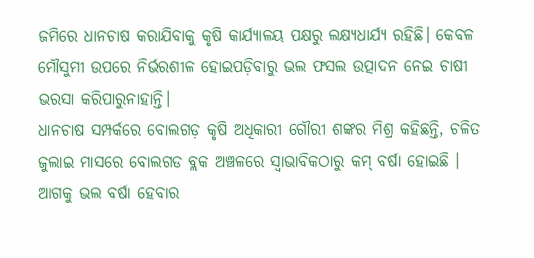ଜମିରେ ଧାନଚାଷ କରାଯିବାକୁ କୃଷି କାର୍ଯ୍ୟାଳୟ ପକ୍ଷରୁ ଲକ୍ଷ୍ୟଧାର୍ଯ୍ୟ ରହିଛି। କେବଳ ମୌସୁମୀ ଉପରେ ନିର୍ଭରଶୀଳ ହୋଇପଡ଼ିବାରୁ ଭଲ ଫସଲ ଉତ୍ପାଦନ ନେଇ ଚାଷୀ ଭରସା କରିପାରୁନାହାନ୍ତି।
ଧାନଚାଷ ସମ୍ପର୍କରେ ବୋଲଗଡ଼ କୃଷି ଅଧିକାରୀ ଗୌରୀ ଶଙ୍କର ମିଶ୍ର କହିଛନ୍ତି, ଚଳିତ ଜୁଲାଇ ମାସରେ ବୋଲଗଡ ବ୍ଲକ ଅଞ୍ଚଳରେ ସ୍ବାଭାବିକଠାରୁ କମ୍‌ ବର୍ଷା ହୋଇଛି । ଆଗକୁ ଭଲ ବର୍ଷା ହେବାର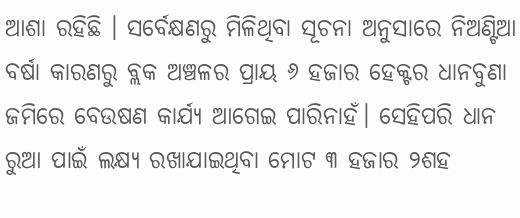ଆଶା ରହିଛି । ସର୍ବେକ୍ଷଣରୁ ମିଳିଥିବା ସୂଚନା ଅନୁସାରେ ନିଅଣ୍ଟିଆ ବର୍ଷା କାରଣରୁ ବ୍ଲକ ଅଞ୍ଚଳର ପ୍ରାୟ ୬ ହଜାର ହେକ୍ଟର ଧାନବୁଣା ଜମିରେ ବେଉଷଣ କାର୍ଯ୍ୟ ଆଗେଇ ପାରିନାହଁ। ସେହିପରି ଧାନ ରୁଆ ପାଇଁ ଲକ୍ଷ୍ୟ ରଖାଯାଇଥିବା ମୋଟ ୩ ହଜାର ୨ଶହ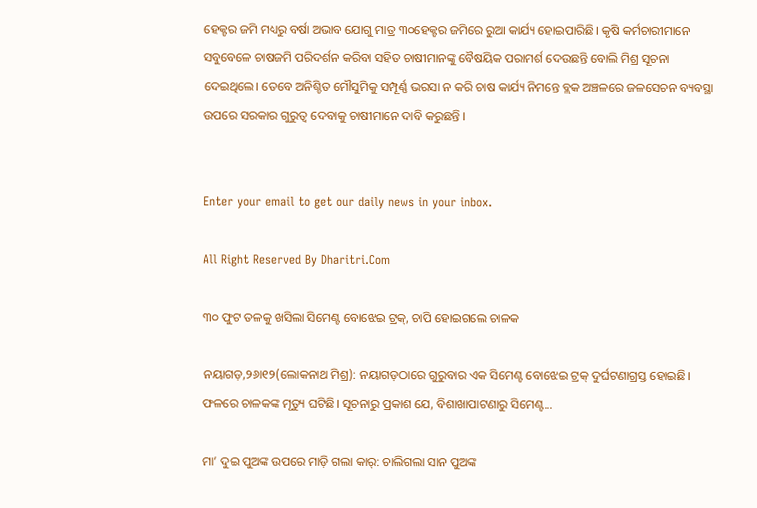ହେକ୍ଟର ଜମି ମଧ୍ୟରୁ ବର୍ଷା ଅଭାବ ଯୋଗୁ ମାତ୍ର ୩୦ହେକ୍ଟର ଜମିରେ ରୁଆ କାର୍ଯ୍ୟ ହୋଇପାରିଛି। କୃଷି କର୍ମଚାରୀମାନେ ସବୁବେଳେ ଚାଷଜମି ପରିଦର୍ଶନ କରିବା ସହିତ ଚାଷୀମାନଙ୍କୁ ବୈଷୟିକ ପରାମର୍ଶ ଦେଉଛନ୍ତି ବୋଲି ମିଶ୍ର ସୂଚନା ଦେଇଥିଲେ। ତେବେ ଅନିଶ୍ଚିତ ମୌସୁମିକୁ ସମ୍ପୂର୍ଣ୍ଣ ଭରସା ନ କରି ଚାଷ କାର୍ଯ୍ୟ ନିମନ୍ତେ ବ୍ଲକ ଅଞ୍ଚଳରେ ଜଳସେଚନ ବ୍ୟବସ୍ଥା ଉପରେ ସରକାର ଗୁରୁତ୍ୱ ଦେବାକୁ ଚାଷୀମାନେ ଦାବି କରୁଛନ୍ତି ।


Enter your email to get our daily news in your inbox.

All Right Reserved By Dharitri.Com

୩୦ ଫୁଟ ତଳକୁ ଖସିଲା ସିମେଣ୍ଟ ବୋଝେଇ ଟ୍ରକ୍‌, ଚାପି ହୋଇଗଲେ ଚାଳକ

ନୟାଗଡ଼,୨୬ା୧୨(ଲୋକନାଥ ମିଶ୍ର): ନୟାଗଡ଼ଠାରେ ଗୁରୁବାର ଏକ ସିମେଣ୍ଟ ବୋଝେଇ ଟ୍ରକ୍‌ ଦୁର୍ଘଟଣାଗ୍ରସ୍ତ ହୋଇଛି। ଫଳରେ ଚାଳକଙ୍କ ମୃତ୍ୟୁ ଘଟିଛି। ସୂଚନାରୁ ପ୍ରକାଶ ଯେ, ବିଶାଖାପାଟଣାରୁ ସିମେଣ୍ଟ...

ମା’ ଦୁଇ ପୁଅଙ୍କ ଉପରେ ମାଡ଼ି ଗଲା କାର୍‌: ଚାଲିଗଲା ସାନ ପୁଅଙ୍କ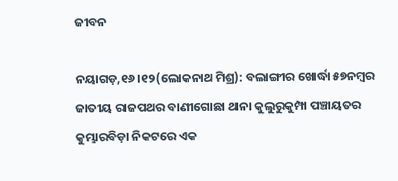ଜୀବନ

ନୟାଗଡ଼,୧୬।୧୨(ଲୋକନାଥ ମିଶ୍ର): ବଲାଙ୍ଗୀର ଖୋର୍ଦ୍ଧା ୫୭ନମ୍ବର ଜାତୀୟ ରାଜପଥର ବାଣୀଗୋଛା ଥାନା କୁଲୁରୁକୁମ୍ପା ପଞ୍ଚାୟତର କୁମ୍ଭାରବିଡ଼ା ନିକଟରେ ଏକ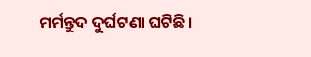ମର୍ମନ୍ତୁଦ ଦୁର୍ଘଟଣା ଘଟିଛି।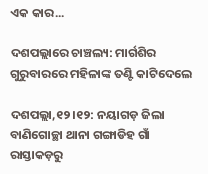ଏକ କାର...

ଦଶପଲ୍ଲାରେ ଚାଞ୍ଚଲ୍ୟ: ମାର୍ଗଶିର ଗୁରୁବାରରେ ମହିଳାଙ୍କ ତଣ୍ଟି କାଟିଦେଲେ

ଦଶପଲ୍ଲା,୧୨।୧୨: ନୟାଗଡ଼ ଜିଲା ବାଣିଗୋଚ୍ଛା ଥାନା ଗଙ୍ଗାଡିହ ଗାଁ ରାସ୍ତାକଡ଼ରୁ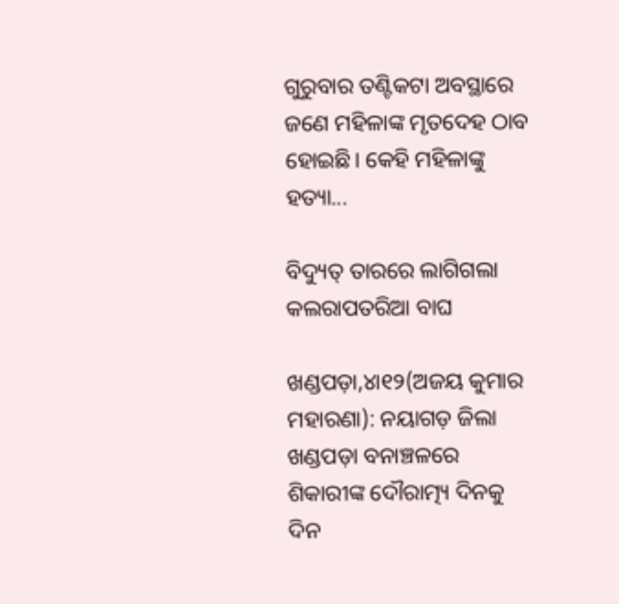ଗୁରୁବାର ତଣ୍ଟିକଟା ଅବସ୍ଥାରେ ଜଣେ ମହିଳାଙ୍କ ମୃତଦେହ ଠାବ ହୋଇଛି। କେହି ମହିଳାଙ୍କୁ ହତ୍ୟା...

ବିଦ୍ୟୁତ୍‌ ତାରରେ ଲାଗିଗଲା କଲରାପତରିଆ ବାଘ

ଖଣ୍ଡପଡ଼ା,୪ା୧୨(ଅଜୟ କୁମାର ମହାରଣା): ନୟାଗଡ଼ ଜିଲା ଖଣ୍ଡପଡ଼ା ବନାଞ୍ଚଳରେ ଶିକାରୀଙ୍କ ଦୌରାତ୍ମ୍ୟ ଦିନକୁ ଦିନ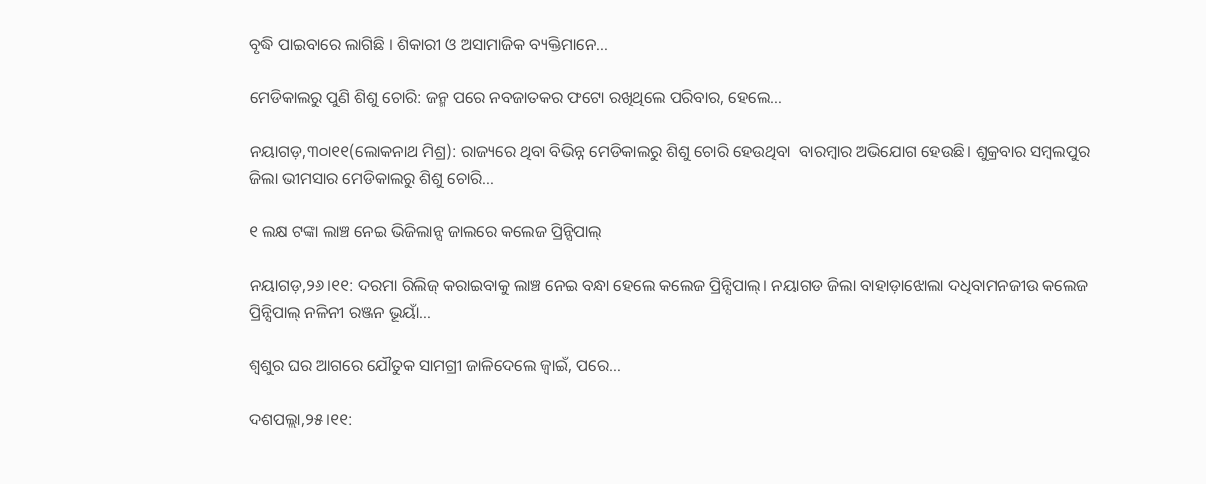ବୃଦ୍ଧି ପାଇବାରେ ଲାଗିଛି । ଶିକାରୀ ଓ ଅସାମାଜିକ ବ୍ୟକ୍ତିମାନେ...

ମେଡିକାଲରୁ ପୁଣି ଶିଶୁ ଚୋରି: ଜନ୍ମ ପରେ ନବଜାତକର ଫଟୋ ରଖିଥିଲେ ପରିବାର, ହେଲେ…

ନୟାଗଡ଼,୩୦ା୧୧(ଲୋକନାଥ ମିଶ୍ର): ରାଜ୍ୟରେ ଥିବା ବିଭିନ୍ନ ମେଡିକାଲରୁ ଶିଶୁ ଚୋରି ହେଉଥିବା  ବାରମ୍ବାର ଅଭିଯୋଗ ହେଉଛି। ଶୁକ୍ରବାର ସମ୍ବଲପୁର ଜିଲା ଭୀମସାର ମେଡିକାଲରୁ ଶିଶୁ ଚୋରି...

୧ ଲକ୍ଷ ଟଙ୍କା ଲାଞ୍ଚ ନେଇ ଭିଜିଲାନ୍ସ ଜାଲରେ କଲେଜ ପ୍ରିନ୍ସିପାଲ୍

ନୟାଗଡ଼,୨୬।୧୧: ଦରମା ରିଲିଜ୍ କରାଇବାକୁ ଲାଞ୍ଚ ନେଇ ବନ୍ଧା ହେଲେ କଲେଜ ପ୍ରିନ୍ସିପାଲ୍। ନୟାଗଡ ଜିଲା ବାହାଡ଼ାଝୋଲା ଦଧିବାମନଜୀଉ କଲେଜ ପ୍ରିନ୍ସିପାଲ୍ ନଳିନୀ ରଞ୍ଜନ ଭୂୟାଁ...

ଶ୍ବଶୁର ଘର ଆଗରେ ଯୌତୁକ ସାମଗ୍ରୀ ଜାଳିଦେଲେ ଜ୍ବାଇଁ, ପରେ…

ଦଶପଲ୍ଲା,୨୫।୧୧: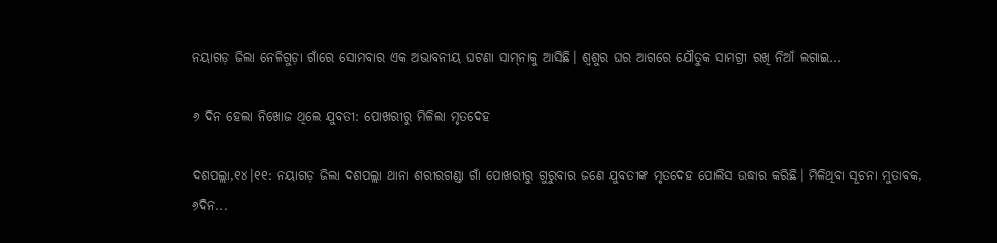ନୟାଗଡ଼ ଜିଲା ନେଳିଗୁଡ଼ା ଗାଁରେ ସୋମବାର ଏକ ଅଭାବନୀୟ ଘଟଣା ସାମ୍‌ନାକୁ ଆସିଛି। ଶ୍ବଶୁର ଘର ଆଗରେ ଯୌତୁକ ସାମଗ୍ରୀ ରଖି ନିଆଁ ଲଗାଇ...

୬ ଦିନ ହେଲା ନିଖୋଜ ଥିଲେ ଯୁବତୀ: ପୋଖରୀରୁ ମିଳିଲା ମୃତଦେହ

ଦଶପଲ୍ଲା,୧୪।୧୧: ନୟାଗଡ଼ ଜିଲା ଦଶପଲ୍ଲା ଥାନା ଶରୀରଗଣ୍ଡା ଗାଁ ପୋଖରୀରୁ ଗୁରୁବାର ଜଣେ ଯୁବତୀଙ୍କ ମୃତଦେହ ପୋଲିସ ଉଦ୍ଧାର କରିଛି। ମିଳିଥିବା ସୂଚନା ମୁତାବକ, ୬ଦିନ...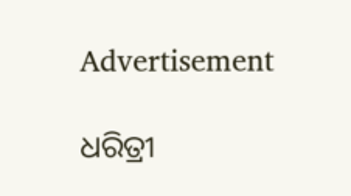Advertisement

ଧରିତ୍ରୀ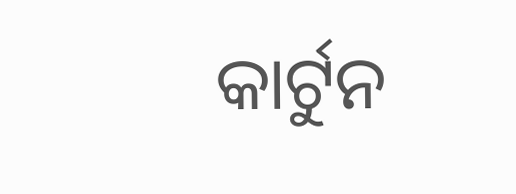କାର୍ଟୁନ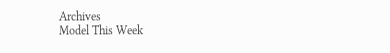Archives
Model This Week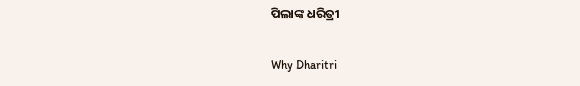ପିଲାଙ୍କ ଧରିତ୍ରୀ

Why Dharitri